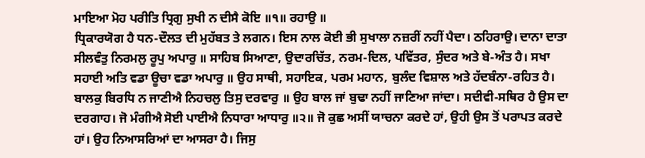ਮਾਇਆ ਮੋਹ ਪਰੀਤਿ ਧ੍ਰਿਗੁ ਸੁਖੀ ਨ ਦੀਸੈ ਕੋਇ ॥੧॥ ਰਹਾਉ ॥
ਧ੍ਰਿਕਾਰਯੋਗ ਹੈ ਧਨ-ਦੌਲਤ ਦੀ ਮੁਹੱਬਤ ਤੇ ਲਗਨ। ਇਸ ਨਾਲ ਕੋਈ ਭੀ ਸੁਖਾਲਾ ਨਜ਼ਰੀਂ ਨਹੀਂ ਪੈਦਾ। ਠਹਿਰਾਉ। ਦਾਨਾ ਦਾਤਾ ਸੀਲਵੰਤੁ ਨਿਰਮਲੁ ਰੂਪੁ ਅਪਾਰੁ ॥ ਸਾਹਿਬ ਸਿਆਣਾ, ਉਦਾਰਚਿੱਤ, ਨਰਮ-ਦਿਲ, ਪਵਿੱਤਰ, ਸੁੰਦਰ ਅਤੇ ਬੇ-ਅੰਤ ਹੈ। ਸਖਾ ਸਹਾਈ ਅਤਿ ਵਡਾ ਊਚਾ ਵਡਾ ਅਪਾਰੁ ॥ ਉਹ ਸਾਥੀ, ਸਹਾਇਕ, ਪਰਮ ਮਹਾਨ, ਬੁਲੰਦ ਵਿਸ਼ਾਲ ਅਤੇ ਹੱਦਬੰਨਾ-ਰਹਿਤ ਹੈ। ਬਾਲਕੁ ਬਿਰਧਿ ਨ ਜਾਣੀਐ ਨਿਹਚਲੁ ਤਿਸੁ ਦਰਵਾਰੁ ॥ ਉਹ ਬਾਲ ਜਾਂ ਬੁਢਾ ਨਹੀਂ ਜਾਣਿਆ ਜਾਂਦਾ। ਸਦੀਵੀ-ਸਥਿਰ ਹੈ ਉਸ ਦਾ ਦਰਗਾਹ। ਜੋ ਮੰਗੀਐ ਸੋਈ ਪਾਈਐ ਨਿਧਾਰਾ ਆਧਾਰੁ ॥੨॥ ਜੋ ਕੁਛ ਅਸੀਂ ਯਾਚਨਾ ਕਰਦੇ ਹਾਂ, ਉਹੀ ਉਸ ਤੋਂ ਪਰਾਪਤ ਕਰਦੇ ਹਾਂ। ਉਹ ਨਿਆਸਰਿਆਂ ਦਾ ਆਸਰਾ ਹੈ। ਜਿਸੁ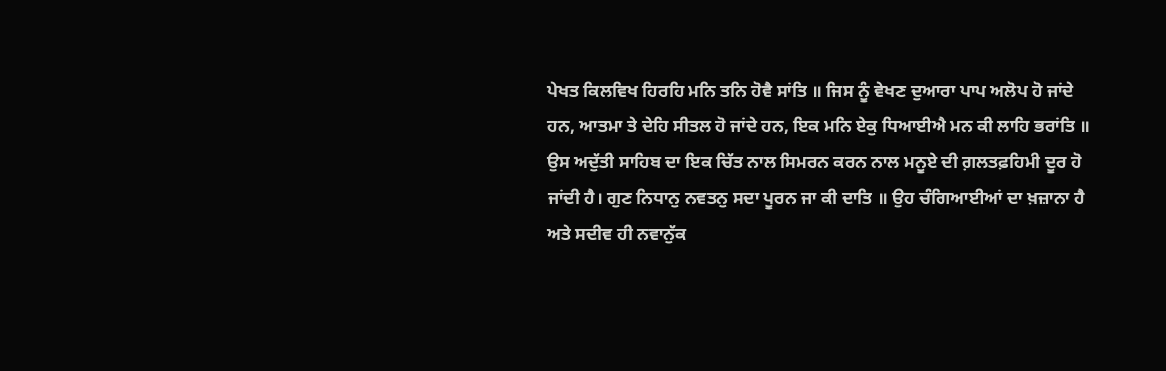ਪੇਖਤ ਕਿਲਵਿਖ ਹਿਰਹਿ ਮਨਿ ਤਨਿ ਹੋਵੈ ਸਾਂਤਿ ॥ ਜਿਸ ਨੂੰ ਵੇਖਣ ਦੁਆਰਾ ਪਾਪ ਅਲੋਪ ਹੋ ਜਾਂਦੇ ਹਨ, ਆਤਮਾ ਤੇ ਦੇਹਿ ਸੀਤਲ ਹੋ ਜਾਂਦੇ ਹਨ, ਇਕ ਮਨਿ ਏਕੁ ਧਿਆਈਐ ਮਨ ਕੀ ਲਾਹਿ ਭਰਾਂਤਿ ॥ ਉਸ ਅਦੁੱਤੀ ਸਾਹਿਬ ਦਾ ਇਕ ਚਿੱਤ ਨਾਲ ਸਿਮਰਨ ਕਰਨ ਨਾਲ ਮਨੂਏ ਦੀ ਗ਼ਲਤਫ਼ਹਿਮੀ ਦੂਰ ਹੋ ਜਾਂਦੀ ਹੈ। ਗੁਣ ਨਿਧਾਨੁ ਨਵਤਨੁ ਸਦਾ ਪੂਰਨ ਜਾ ਕੀ ਦਾਤਿ ॥ ਉਹ ਚੰਗਿਆਈਆਂ ਦਾ ਖ਼ਜ਼ਾਨਾ ਹੈ ਅਤੇ ਸਦੀਵ ਹੀ ਨਵਾਨੁੱਕ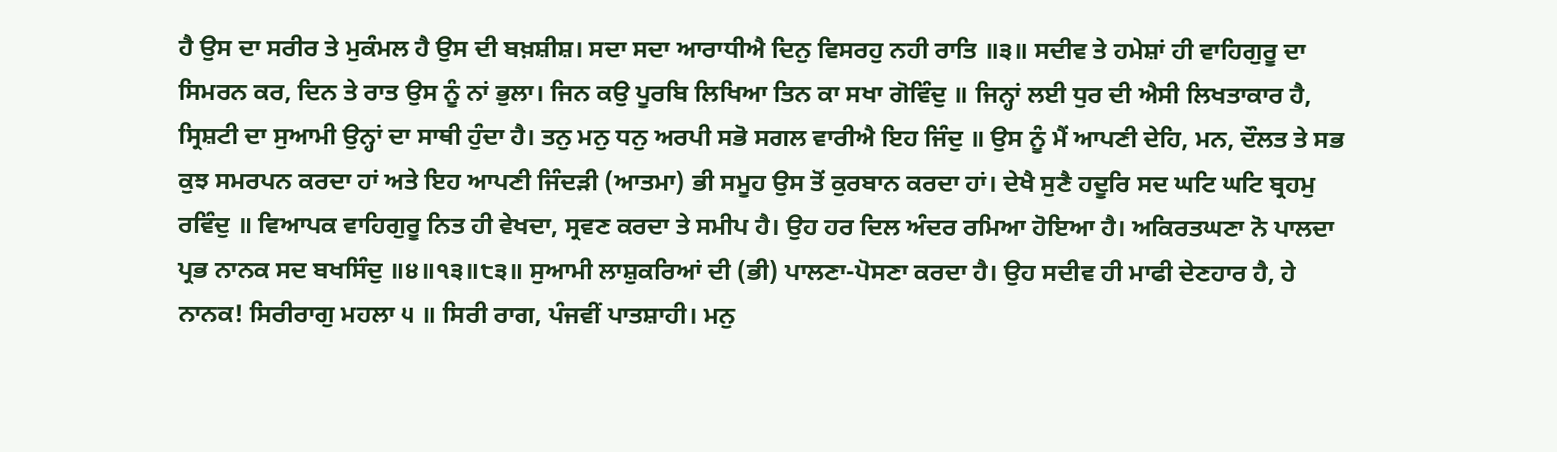ਹੈ ਉਸ ਦਾ ਸਰੀਰ ਤੇ ਮੁਕੰਮਲ ਹੈ ਉਸ ਦੀ ਬਖ਼ਸ਼ੀਸ਼। ਸਦਾ ਸਦਾ ਆਰਾਧੀਐ ਦਿਨੁ ਵਿਸਰਹੁ ਨਹੀ ਰਾਤਿ ॥੩॥ ਸਦੀਵ ਤੇ ਹਮੇਸ਼ਾਂ ਹੀ ਵਾਹਿਗੁਰੂ ਦਾ ਸਿਮਰਨ ਕਰ, ਦਿਨ ਤੇ ਰਾਤ ਉਸ ਨੂੰ ਨਾਂ ਭੁਲਾ। ਜਿਨ ਕਉ ਪੂਰਬਿ ਲਿਖਿਆ ਤਿਨ ਕਾ ਸਖਾ ਗੋਵਿੰਦੁ ॥ ਜਿਨ੍ਹਾਂ ਲਈ ਧੁਰ ਦੀ ਐਸੀ ਲਿਖਤਾਕਾਰ ਹੈ, ਸ੍ਰਿਸ਼ਟੀ ਦਾ ਸੁਆਮੀ ਉਨ੍ਹਾਂ ਦਾ ਸਾਥੀ ਹੁੰਦਾ ਹੈ। ਤਨੁ ਮਨੁ ਧਨੁ ਅਰਪੀ ਸਭੋ ਸਗਲ ਵਾਰੀਐ ਇਹ ਜਿੰਦੁ ॥ ਉਸ ਨੂੰ ਮੈਂ ਆਪਣੀ ਦੇਹਿ, ਮਨ, ਦੌਲਤ ਤੇ ਸਭ ਕੁਝ ਸਮਰਪਨ ਕਰਦਾ ਹਾਂ ਅਤੇ ਇਹ ਆਪਣੀ ਜਿੰਦੜੀ (ਆਤਮਾ) ਭੀ ਸਮੂਹ ਉਸ ਤੋਂ ਕੁਰਬਾਨ ਕਰਦਾ ਹਾਂ। ਦੇਖੈ ਸੁਣੈ ਹਦੂਰਿ ਸਦ ਘਟਿ ਘਟਿ ਬ੍ਰਹਮੁ ਰਵਿੰਦੁ ॥ ਵਿਆਪਕ ਵਾਹਿਗੁਰੂ ਨਿਤ ਹੀ ਵੇਖਦਾ, ਸ੍ਰਵਣ ਕਰਦਾ ਤੇ ਸਮੀਪ ਹੈ। ਉਹ ਹਰ ਦਿਲ ਅੰਦਰ ਰਮਿਆ ਹੋਇਆ ਹੈ। ਅਕਿਰਤਘਣਾ ਨੋ ਪਾਲਦਾ ਪ੍ਰਭ ਨਾਨਕ ਸਦ ਬਖਸਿੰਦੁ ॥੪॥੧੩॥੮੩॥ ਸੁਆਮੀ ਲਾਸ਼ੁਕਰਿਆਂ ਦੀ (ਭੀ) ਪਾਲਣਾ-ਪੋਸਣਾ ਕਰਦਾ ਹੈ। ਉਹ ਸਦੀਵ ਹੀ ਮਾਫੀ ਦੇਣਹਾਰ ਹੈ, ਹੇ ਨਾਨਕ! ਸਿਰੀਰਾਗੁ ਮਹਲਾ ੫ ॥ ਸਿਰੀ ਰਾਗ, ਪੰਜਵੀਂ ਪਾਤਸ਼ਾਹੀ। ਮਨੁ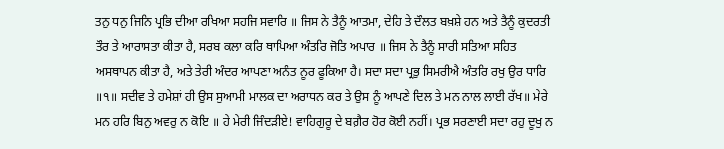ਤਨੁ ਧਨੁ ਜਿਨਿ ਪ੍ਰਭਿ ਦੀਆ ਰਖਿਆ ਸਹਜਿ ਸਵਾਰਿ ॥ ਜਿਸ ਨੇ ਤੈਨੂੰ ਆਤਮਾ, ਦੇਹਿ ਤੇ ਦੌਲਤ ਬਖ਼ਸ਼ੇ ਹਨ ਅਤੇ ਤੈਨੂੰ ਕੁਦਰਤੀ ਤੌਰ ਤੇ ਆਰਾਸਤਾ ਕੀਤਾ ਹੈ, ਸਰਬ ਕਲਾ ਕਰਿ ਥਾਪਿਆ ਅੰਤਰਿ ਜੋਤਿ ਅਪਾਰ ॥ ਜਿਸ ਨੇ ਤੈਨੂੰ ਸਾਰੀ ਸਤਿਆ ਸਹਿਤ ਅਸਥਾਪਨ ਕੀਤਾ ਹੈ, ਅਤੇ ਤੇਰੀ ਅੰਦਰ ਆਪਣਾ ਅਨੰਤ ਨੂਰ ਫੂਕਿਆ ਹੈ। ਸਦਾ ਸਦਾ ਪ੍ਰਭੁ ਸਿਮਰੀਐ ਅੰਤਰਿ ਰਖੁ ਉਰ ਧਾਰਿ ॥੧॥ ਸਦੀਵ ਤੇ ਹਮੇਸ਼ਾਂ ਹੀ ਉਸ ਸੁਆਮੀ ਮਾਲਕ ਦਾ ਅਰਾਧਨ ਕਰ ਤੇ ਉਸ ਨੂੰ ਆਪਣੇ ਦਿਲ ਤੇ ਮਨ ਨਾਲ ਲਾਈ ਰੱਖ॥ ਮੇਰੇ ਮਨ ਹਰਿ ਬਿਨੁ ਅਵਰੁ ਨ ਕੋਇ ॥ ਹੇ ਮੇਰੀ ਜਿੰਦੜੀਏ! ਵਾਹਿਗੁਰੂ ਦੇ ਬਗ਼ੈਰ ਹੋਰ ਕੋਈ ਨਹੀਂ। ਪ੍ਰਭ ਸਰਣਾਈ ਸਦਾ ਰਹੁ ਦੂਖੁ ਨ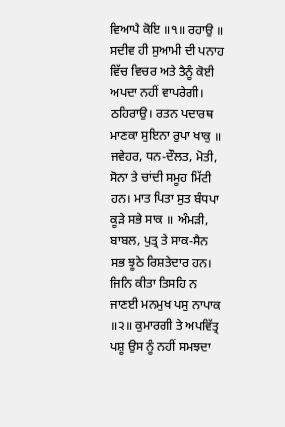ਵਿਆਪੈ ਕੋਇ ॥੧॥ ਰਹਾਉ ॥ ਸਦੀਵ ਹੀ ਸੁਆਮੀ ਦੀ ਪਨਾਹ ਵਿੱਚ ਵਿਚਰ ਅਤੇ ਤੈਨੂੰ ਕੋਈ ਅਪਦਾ ਨਹੀਂ ਵਾਪਰੇਗੀ। ਠਹਿਰਾਉ। ਰਤਨ ਪਦਾਰਥ ਮਾਣਕਾ ਸੁਇਨਾ ਰੁਪਾ ਖਾਕੁ ॥ ਜਵੇਹਰ, ਧਨ-ਦੌਲਤ, ਮੋਤੀ, ਸੋਨਾ ਤੇ ਚਾਂਦੀ ਸਮੂਹ ਮਿੱਟੀ ਹਨ। ਮਾਤ ਪਿਤਾ ਸੁਤ ਬੰਧਪਾ ਕੂੜੇ ਸਭੇ ਸਾਕ ॥ ਅੰਮੜੀ, ਬਾਬਲ, ਪੁਤ੍ਰ ਤੇ ਸਾਕ-ਸੈਨ ਸਭ ਝੂਠੇ ਰਿਸ਼ਤੇਦਾਰ ਹਨ। ਜਿਨਿ ਕੀਤਾ ਤਿਸਹਿ ਨ ਜਾਣਈ ਮਨਮੁਖ ਪਸੁ ਨਾਪਾਕ ॥੨॥ ਕੁਮਾਰਗੀ ਤੇ ਅਪਵਿੱਤ੍ਰ ਪਸ਼ੂ ਉਸ ਨੂੰ ਨਹੀਂ ਸਮਝਦਾ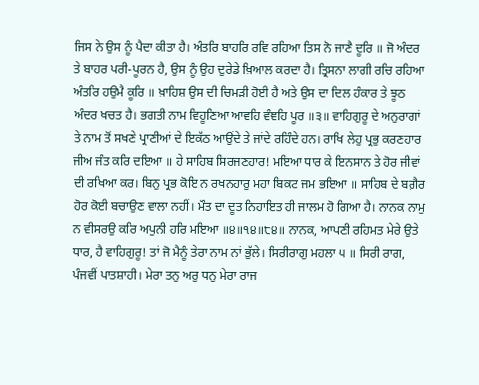ਜਿਸ ਨੇ ਉਸ ਨੂੰ ਪੈਦਾ ਕੀਤਾ ਹੈ। ਅੰਤਰਿ ਬਾਹਰਿ ਰਵਿ ਰਹਿਆ ਤਿਸ ਨੋ ਜਾਣੈ ਦੂਰਿ ॥ ਜੋ ਅੰਦਰ ਤੇ ਬਾਹਰ ਪਰੀ-ਪੂਰਨ ਹੈ, ਉਸ ਨੂੰ ਉਹ ਦੁਰੇਡੇ ਖ਼ਿਆਲ ਕਰਦਾ ਹੈ। ਤ੍ਰਿਸਨਾ ਲਾਗੀ ਰਚਿ ਰਹਿਆ ਅੰਤਰਿ ਹਉਮੈ ਕੂਰਿ ॥ ਖ਼ਾਹਿਸ਼ ਉਸ ਦੀ ਚਿਮੜੀ ਹੋਈ ਹੈ ਅਤੇ ਉਸ ਦਾ ਦਿਲ ਹੰਕਾਰ ਤੇ ਝੂਠ ਅੰਦਰ ਖਚਤ ਹੈ। ਭਗਤੀ ਨਾਮ ਵਿਹੂਣਿਆ ਆਵਹਿ ਵੰਞਹਿ ਪੂਰ ॥੩॥ ਵਾਹਿਗੁਰੂ ਦੇ ਅਨੁਰਾਗਾਂ ਤੇ ਨਾਮ ਤੋਂ ਸਖਣੇ ਪ੍ਰਾਣੀਆਂ ਦੇ ਇਕੱਠ ਆਉਂਦੇ ਤੇ ਜਾਂਦੇ ਰਹਿੰਦੇ ਹਨ। ਰਾਖਿ ਲੇਹੁ ਪ੍ਰਭੁ ਕਰਣਹਾਰ ਜੀਅ ਜੰਤ ਕਰਿ ਦਇਆ ॥ ਹੇ ਸਾਹਿਬ ਸਿਰਜਣਹਾਰ! ਮਇਆ ਧਾਰ ਕੇ ਇਨਸਾਨ ਤੇ ਹੋਰ ਜੀਵਾਂ ਦੀ ਰਖਿਆ ਕਰ। ਬਿਨੁ ਪ੍ਰਭ ਕੋਇ ਨ ਰਖਨਹਾਰੁ ਮਹਾ ਬਿਕਟ ਜਮ ਭਇਆ ॥ ਸਾਹਿਬ ਦੇ ਬਗ਼ੈਰ ਹੋਰ ਕੋਈ ਬਚਾਉਣ ਵਾਲਾ ਨਹੀਂ। ਮੌਤ ਦਾ ਦੂਤ ਨਿਹਾਇਤ ਹੀ ਜਾਲਮ ਹੋ ਗਿਆ ਹੈ। ਨਾਨਕ ਨਾਮੁ ਨ ਵੀਸਰਉ ਕਰਿ ਅਪੁਨੀ ਹਰਿ ਮਇਆ ॥੪॥੧੪॥੮੪॥ ਨਾਨਕ, ਆਪਣੀ ਰਹਿਮਤ ਮੇਰੇ ਉਤੇ ਧਾਰ, ਹੈ ਵਾਹਿਗੁਰੂ! ਤਾਂ ਜੋ ਮੈਨੂੰ ਤੇਰਾ ਨਾਮ ਨਾਂ ਭੁੱਲੇ। ਸਿਰੀਰਾਗੁ ਮਹਲਾ ੫ ॥ ਸਿਰੀ ਰਾਗ, ਪੰਜਵੀਂ ਪਾਤਸ਼ਾਹੀ। ਮੇਰਾ ਤਨੁ ਅਰੁ ਧਨੁ ਮੇਰਾ ਰਾਜ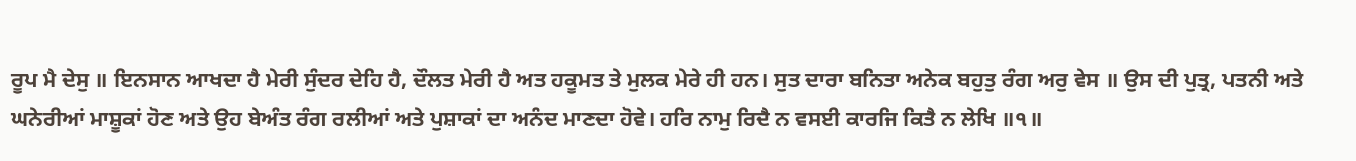ਰੂਪ ਮੈ ਦੇਸੁ ॥ ਇਨਸਾਨ ਆਖਦਾ ਹੈ ਮੇਰੀ ਸੁੰਦਰ ਦੇਹਿ ਹੈ, ਦੌਲਤ ਮੇਰੀ ਹੈ ਅਤ ਹਕੂਮਤ ਤੇ ਮੁਲਕ ਮੇਰੇ ਹੀ ਹਨ। ਸੁਤ ਦਾਰਾ ਬਨਿਤਾ ਅਨੇਕ ਬਹੁਤੁ ਰੰਗ ਅਰੁ ਵੇਸ ॥ ਉਸ ਦੀ ਪੁਤ੍ਰ, ਪਤਨੀ ਅਤੇ ਘਨੇਰੀਆਂ ਮਾਸ਼ੂਕਾਂ ਹੋਣ ਅਤੇ ਉਹ ਬੇਅੰਤ ਰੰਗ ਰਲੀਆਂ ਅਤੇ ਪੁਸ਼ਾਕਾਂ ਦਾ ਅਨੰਦ ਮਾਣਦਾ ਹੋਵੇ। ਹਰਿ ਨਾਮੁ ਰਿਦੈ ਨ ਵਸਈ ਕਾਰਜਿ ਕਿਤੈ ਨ ਲੇਖਿ ॥੧॥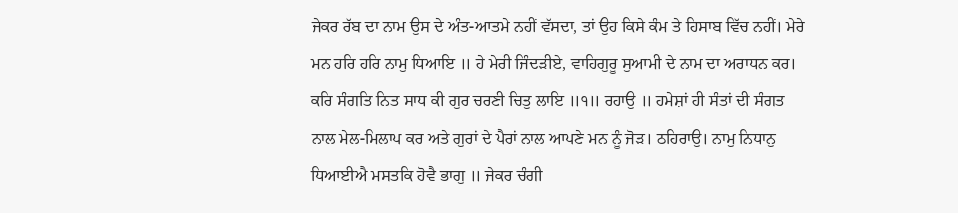ਜੇਕਰ ਰੱਬ ਦਾ ਨਾਮ ਉਸ ਦੇ ਅੰਤ-ਆਤਮੇ ਨਹੀਂ ਵੱਸਦਾ, ਤਾਂ ਉਹ ਕਿਸੇ ਕੰਮ ਤੇ ਹਿਸਾਬ ਵਿੱਚ ਨਹੀਂ। ਮੇਰੇ ਮਨ ਹਰਿ ਹਰਿ ਨਾਮੁ ਧਿਆਇ ॥ ਹੇ ਮੇਰੀ ਜਿੰਦੜੀਏ, ਵਾਹਿਗੁਰੂ ਸੁਆਮੀ ਦੇ ਨਾਮ ਦਾ ਅਰਾਧਨ ਕਰ। ਕਰਿ ਸੰਗਤਿ ਨਿਤ ਸਾਧ ਕੀ ਗੁਰ ਚਰਣੀ ਚਿਤੁ ਲਾਇ ॥੧॥ ਰਹਾਉ ॥ ਹਮੇਸ਼ਾਂ ਹੀ ਸੰਤਾਂ ਦੀ ਸੰਗਤ ਨਾਲ ਮੇਲ-ਮਿਲਾਪ ਕਰ ਅਤੇ ਗੁਰਾਂ ਦੇ ਪੈਰਾਂ ਨਾਲ ਆਪਣੇ ਮਨ ਨੂੰ ਜੋੜ। ਠਹਿਰਾਉ। ਨਾਮੁ ਨਿਧਾਨੁ ਧਿਆਈਐ ਮਸਤਕਿ ਹੋਵੈ ਭਾਗੁ ॥ ਜੇਕਰ ਚੰਗੀ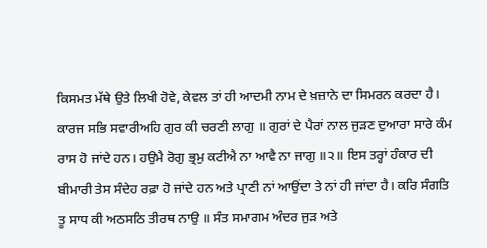ਕਿਸਮਤ ਮੱਥੇ ਉਤੇ ਲਿਖੀ ਹੋਵੇ, ਕੇਵਲ ਤਾਂ ਹੀ ਆਦਮੀ ਨਾਮ ਦੇ ਖ਼ਜ਼ਾਨੇ ਦਾ ਸਿਮਰਨ ਕਰਦਾ ਹੈ। ਕਾਰਜ ਸਭਿ ਸਵਾਰੀਅਹਿ ਗੁਰ ਕੀ ਚਰਣੀ ਲਾਗੁ ॥ ਗੁਰਾਂ ਦੇ ਪੈਰਾਂ ਨਾਲ ਜੁੜਣ ਦੁਆਰਾ ਸਾਰੇ ਕੰਮ ਰਾਸ ਹੋ ਜਾਂਦੇ ਹਨ। ਹਉਮੈ ਰੋਗੁ ਭ੍ਰਮੁ ਕਟੀਐ ਨਾ ਆਵੈ ਨਾ ਜਾਗੁ ॥੨॥ ਇਸ ਤਰ੍ਹਾਂ ਹੰਕਾਰ ਦੀ ਬੀਮਾਰੀ ਤੇਸ ਸੰਦੇਹ ਰਫ਼ਾ ਹੋ ਜਾਂਦੇ ਹਨ ਅਤੇ ਪ੍ਰਾਣੀ ਨਾਂ ਆਉਂਦਾ ਤੇ ਨਾਂ ਹੀ ਜਾਂਦਾ ਹੈ। ਕਰਿ ਸੰਗਤਿ ਤੂ ਸਾਧ ਕੀ ਅਠਸਠਿ ਤੀਰਥ ਨਾਉ ॥ ਸੰਤ ਸਮਾਗਮ ਅੰਦਰ ਜੁੜ ਅਤੇ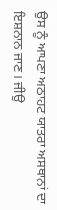ਉਸ ਨੂੰ ਆਪਣਾ ਅਠਾਹਟ ਯਾਤਰਾ ਅਸਥਾਨਾਂ ਦਾ ਇਸ਼ਨਾਨ ਜਾਣ। ਜੀਉ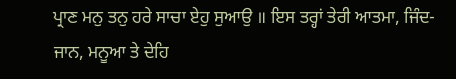ਪ੍ਰਾਣ ਮਨੁ ਤਨੁ ਹਰੇ ਸਾਚਾ ਏਹੁ ਸੁਆਉ ॥ ਇਸ ਤਰ੍ਹਾਂ ਤੇਰੀ ਆਤਮਾ, ਜਿੰਦ-ਜਾਨ, ਮਨੂਆ ਤੇ ਦੇਹਿ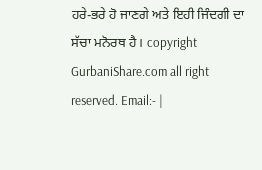ਹਰੇ-ਭਰੇ ਹੋ ਜਾਣਗੇ ਅਤੇ ਇਹੀ ਜਿੰਦਗੀ ਦਾ ਸੱਚਾ ਮਨੋਰਥ ਹੈ। copyright GurbaniShare.com all right reserved. Email:- |